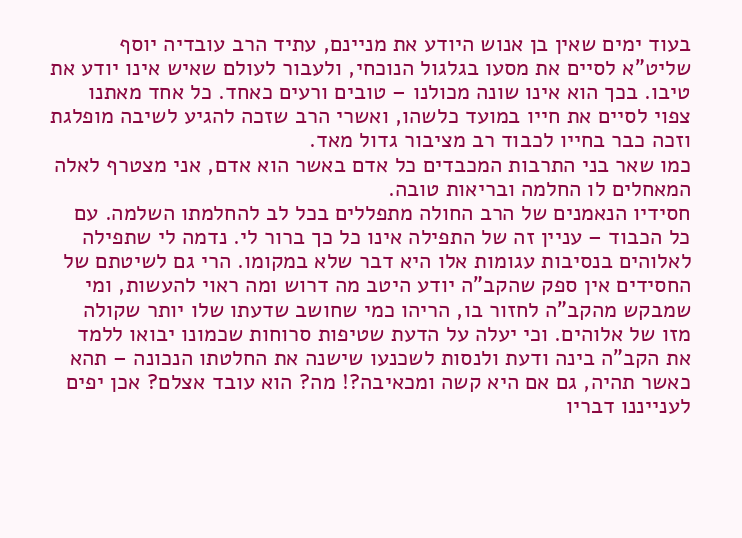בעוד ימים שאין בן אנוש היודע את מניינם, עתיד הרב עובדיה יוסף שליט"א לסיים את מסעו בגלגול הנוכחי, ולעבור לעולם שאיש אינו יודע את טיבו. בכך הוא אינו שונה מכולנו – טובים ורעים כאחד. כל אחד מאתנו צפוי לסיים את חייו במועד כלשהו, ואשרי הרב שזכה להגיע לשיבה מופלגת וזכה כבר בחייו לכבוד רב מציבור גדול מאד.
כמו שאר בני התרבות המכבדים כל אדם באשר הוא אדם, אני מצטרף לאלה המאחלים לו החלמה ובריאות טובה.
חסידיו הנאמנים של הרב החולה מתפללים בכל לב להחלמתו השלמה. עם כל הכבוד – עניין זה של התפילה אינו כל כך ברור לי. נדמה לי שתפילה לאלוהים בנסיבות עגומות אלו היא דבר שלא במקומו. הרי גם לשיטתם של החסידים אין ספק שהקב"ה יודע היטב מה דרוש ומה ראוי להעשות, ומי שמבקש מהקב"ה לחזור בו, הריהו כמי שחושב שדעתו שלו יותר שקולה מזו של אלוהים. וכי יעלה על הדעת שטיפות סרוחות שכמונו יבואו ללמד את הקב"ה בינה ודעת ולנסות לשכנעו שישנה את החלטתו הנכונה – תהא כאשר תהיה, גם אם היא קשה ומכאיבה?! מה? הוא עובד אצלם? אכן יפים לענייננו דבריו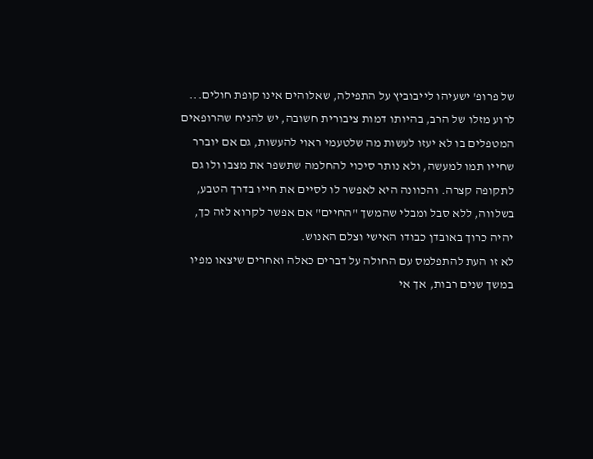של פרופ' ישעיהו לייבוביץ על התפילה, שאלוהים אינו קופת חולים...
לרוע מזלו של הרב, בהיותו דמות ציבורית חשובה, יש להניח שהרופאים המטפלים בו לא יעזו לעשות מה שלטעמי ראוי להעשות, גם אם יוברר שחייו תמו למעשה, ולא נותר סיכוי להחלמה שתשפר את מצבו ולו גם לתקופה קצרה. והכוונה היא לאפשר לו לסיים את חייו בדרך הטבע, בשלווה, ללא סבל ומבלי שהמשך "החיים" אם אפשר לקרוא לזה כך, יהיה כרוך באובדן כבודו האישי וצלם האנוש.
לא זו העת להתפלמס עם החולה על דברים כאלה ואחרים שיצאו מפיו במשך שנים רבות, אך אי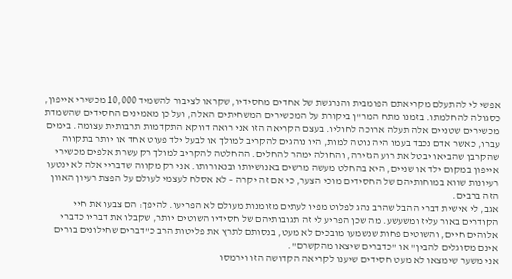אפשי לי להתעלם מקריאתם הפומבית והנרגשת של אחדים מחסידיו, שקראו לציבור להשמיד 10,000 מכשירי אייפון, כסגולה להחלמתו. בזמנו מתח המר"ן ביקורת על המכשירים המשחיתים האלה, ועל כן מאמינים החסידים שהשמדת מכשירים שטניים אלה תעלה ארוכה לחוליו. בעצם הקריאה הזו אני רואה דווקא התקדמות תרבותית עצומה. בימים עברו, כאשר אדם נכבד בעמו היה נוטה למות, היו נוהגים להקריב למולך או לבעל ילד פעוט אחד או יותר בתקווה שהקרבן שהביאו יבטל את רוע הגזירה, והחולה ימהר להחלים. ההחלטה להקריב למולך רק עשרת אלפים מכשירי אייפון במקום ילד או שניים, היא בהחלט מעשה מרשים באנושיותו ובנאורותו. אני רק מקווה שדבריי אלה לא ינטעו רעיונות שווא במוחותיהם של החסידים מוכי הצער, כי אם זה יקרה – לא אסלח לעצמי לעולם על הפצת רעיון האוון הזה ברבים.
אגב, לי אישית דברי ההבל שהרב נהג לפלוט מפיו לעתים מזומנות מעולם לא הפריעו. להיפך: הם צבעו את חיי הקודרים באור עליז ומשעשע. מה שכן הפריע לי זה תגובותיהם של חסידיו השוטים יותר, שקבלו את דבריו כדברי אלוהים חיים, והשוטים פחות שנשמעו מובכים לא מעט, בנסותם לתרץ את פליטות הרב כ"דברים שחילונים בורים אינם מסוגלים להבין" או "כדברים שיצאו מהקשרם".
אני משער שימצאו לא מעט חסידים שיענו לקריאה הקדושה הזו וירמסו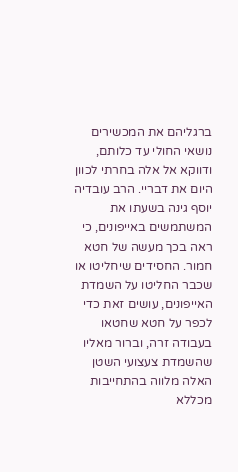ברגליהם את המכשירים נושאי החולי עד כלותם, ודווקא אל אלה בחרתי לכוון היום את דבריי. הרב עובדיה יוסף גינה בשעתו את המשתמשים באייפונים, כי ראה בכך מעשה של חטא חמור. החסידים שיחליטו או שכבר החליטו על השמדת האייפונים, עושים זאת כדי לכפר על חטא שחטאו בעבודה זרה, וברור מאליו שהשמדת צעצועי השטן האלה מלווה בהתחייבות מכללא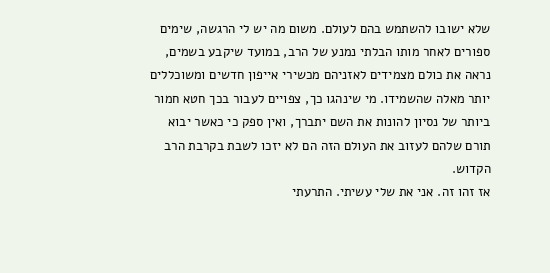שלא ישובו להשתמש בהם לעולם. משום מה יש לי הרגשה, שימים ספורים לאחר מותו הבלתי נמנע של הרב, במועד שיקבע בשמים, נראה את כולם מצמידים לאזניהם מכשירי אייפון חדשים ומשוכללים יותר מאלה שהשמידו. מי שינהגו כך, צפויים לעבור בכך חטא חמור ביותר של נסיון להונות את השם יתברך, ואין ספק כי כאשר יבוא תורם שלהם לעזוב את העולם הזה הם לא יזכו לשבת בקרבת הרב הקדוש.
אז זהו זה. אני את שלי עשיתי. התרעתי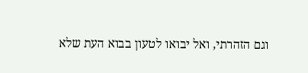וגם הזהרתי, ואל יבואו לטעון בבוא העת שלא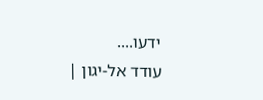ידעו....
עודד אל-יגון |